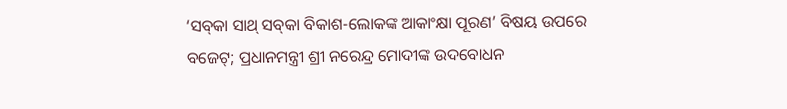‘ସବ୍‌କା ସାଥ୍‌ ସବ୍‌କା ବିକାଶ-ଲୋକଙ୍କ ଆକାଂକ୍ଷା ପୂରଣ’ ବିଷୟ ଉପରେ ବଜେଟ୍‌; ପ୍ରଧାନମନ୍ତ୍ରୀ ଶ୍ରୀ ନରେନ୍ଦ୍ର ମୋଦୀଙ୍କ ଉଦବୋଧନ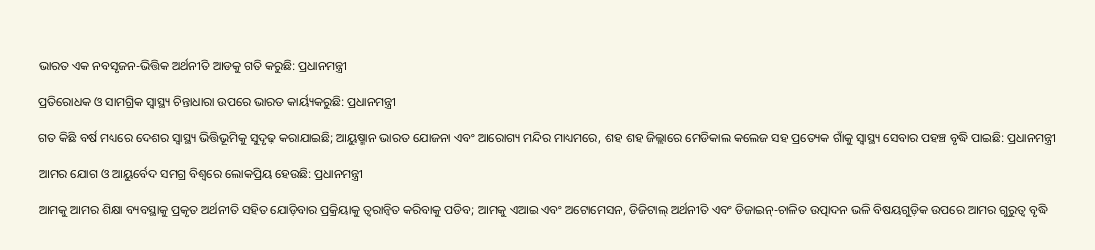ଭାରତ ଏକ ନବସୃଜନ-ଭିତ୍ତିକ ଅର୍ଥନୀତି ଆଡକୁ ଗତି କରୁଛି: ପ୍ରଧାନମନ୍ତ୍ରୀ

ପ୍ରତିରୋଧକ ଓ ସାମଗ୍ରିକ ସ୍ବାସ୍ଥ୍ୟ ଚିନ୍ତାଧାରା ଉପରେ ଭାରତ କାର୍ୟ୍ୟକରୁଛି: ପ୍ରଧାନମନ୍ତ୍ରୀ

ଗତ କିଛି ବର୍ଷ ମଧ୍ୟରେ ଦେଶର ସ୍ୱାସ୍ଥ୍ୟ ଭିତ୍ତିଭୂମିକୁ ସୁଦୃଢ଼ କରାଯାଇଛି; ଆୟୁଷ୍ମାନ ଭାରତ ଯୋଜନା ଏବଂ ଆରୋଗ୍ୟ ମନ୍ଦିର ମାଧ୍ୟମରେ, ଶହ ଶହ ଜିଲ୍ଲାରେ ମେଡିକାଲ କଲେଜ ସହ ପ୍ରତ୍ୟେକ ଗାଁକୁ ସ୍ୱାସ୍ଥ୍ୟ ସେବାର ପହଞ୍ଚ ବୃଦ୍ଧି ପାଇଛି: ପ୍ରଧାନମନ୍ତ୍ରୀ

ଆମର ଯୋଗ ଓ ଆୟୁର୍ବେଦ ସମଗ୍ର ବିଶ୍ବରେ ଲୋକପ୍ରିୟ ହେଉଛି: ପ୍ରଧାନମନ୍ତ୍ରୀ

ଆମକୁ ଆମର ଶିକ୍ଷା ବ୍ୟବସ୍ଥାକୁ ପ୍ରକୃତ ଅର୍ଥନୀତି ସହିତ ଯୋଡ଼ିବାର ପ୍ରକ୍ରିୟାକୁ ତ୍ୱରାନ୍ୱିତ କରିବାକୁ ପଡିବ; ଆମକୁ ଏଆଇ ଏବଂ ଅଟୋମେସନ, ଡିଜିଟାଲ୍ ଅର୍ଥନୀତି ଏବଂ ଡିଜାଇନ୍-ଚାଳିତ ଉତ୍ପାଦନ ଭଳି ବିଷୟଗୁଡ଼ିକ ଉପରେ ଆମର ଗୁରୁତ୍ବ ବୃଦ୍ଧି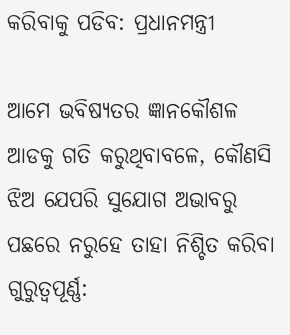କରିବାକୁ ପଡିବ: ପ୍ରଧାନମନ୍ତ୍ରୀ

ଆମେ ଭବିଷ୍ୟତର ଜ୍ଞାନକୌଶଳ ଆଡକୁ ଗତି କରୁଥିବାବଳେ, କୌଣସି ଝିଅ ଯେପରି ସୁଯୋଗ ଅଭାବରୁ ପଛରେ ନରୁହେ ତାହା ନିଶ୍ଚିତ କରିବା ଗୁରୁତ୍ବପୂର୍ଣ୍ଣ: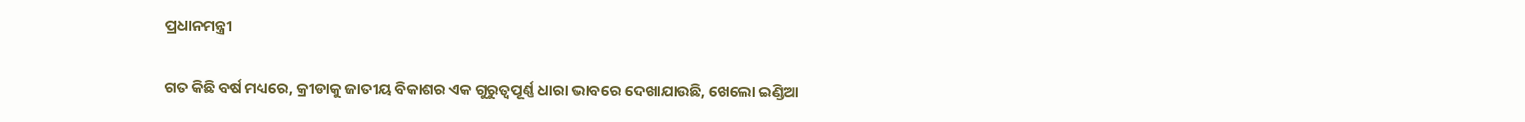ପ୍ରଧାନମନ୍ତ୍ରୀ

ଗତ କିଛି ବର୍ଷ ମଧ୍ୟରେ, କ୍ରୀଡାକୁ ଜାତୀୟ ବିକାଶର ଏକ ଗୁରୁତ୍ୱପୂର୍ଣ୍ଣ ଧାରା ଭାବରେ ଦେଖାଯାଉଛି, ଖେଲୋ ଇଣ୍ଡିଆ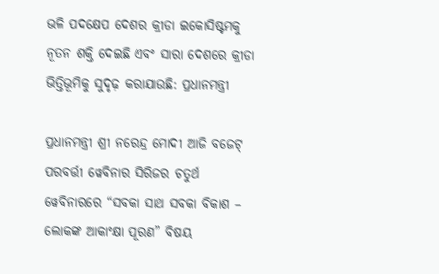ଭଳି ପଦକ୍ଷେପ ଦେଶର କ୍ରୀଡା ଇକୋସିଷ୍ଟମକୁ ନୂତନ ଶକ୍ତି ଦେଇଛି ଏବଂ ସାରା ଦେଶରେ କ୍ରୀଡା ଭିତ୍ତିଭୂମିକୁ ସୁଦୃଢ଼ କରାଯାଉଛି: ପ୍ରଧାନମନ୍ତ୍ରୀ

ପ୍ରଧାନମନ୍ତ୍ରୀ ଶ୍ରୀ ନରେନ୍ଦ୍ର ମୋଦୀ ଆଜି ବଜେଟ୍ ପରବର୍ତ୍ତୀ ୱେବିନାର ସିରିଜର ଚତୁର୍ଥ ୱେବିନାରରେ “ସବକା ସାଥ ସବକା ବିକାଶ – ଲୋକଙ୍କ ଆକାଂକ୍ଷା ପୂରଣ” ବିଷୟ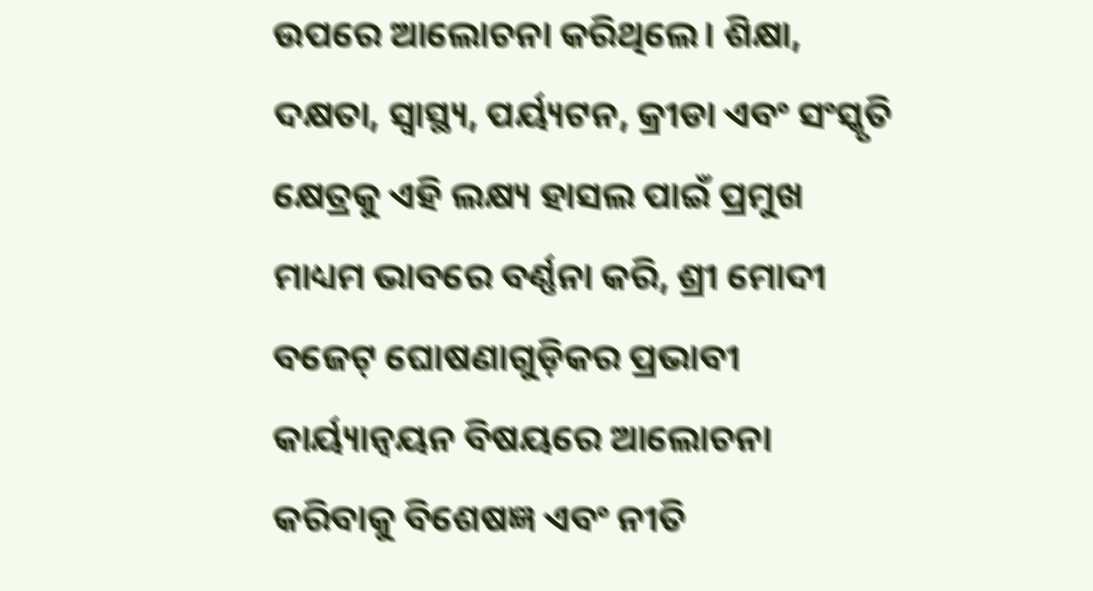ଉପରେ ଆଲୋଚନା କରିଥିଲେ। ଶିକ୍ଷା, ଦକ୍ଷତା, ସ୍ୱାସ୍ଥ୍ୟ, ପର୍ୟ୍ୟଟନ, କ୍ରୀଡା ଏବଂ ସଂସ୍କୃତି କ୍ଷେତ୍ରକୁ ଏହି ଲକ୍ଷ୍ୟ ହାସଲ ପାଇଁ ପ୍ରମୁଖ ମାଧ୍ୟମ ଭାବରେ ବର୍ଣ୍ଣନା କରି, ଶ୍ରୀ ମୋଦୀ ବଜେଟ୍ ଘୋଷଣାଗୁଡ଼ିକର ପ୍ରଭାବୀ କାର୍ୟ୍ୟାନ୍ୱୟନ ବିଷୟରେ ଆଲୋଚନା କରିବାକୁ ବିଶେଷଜ୍ଞ ଏବଂ ନୀତି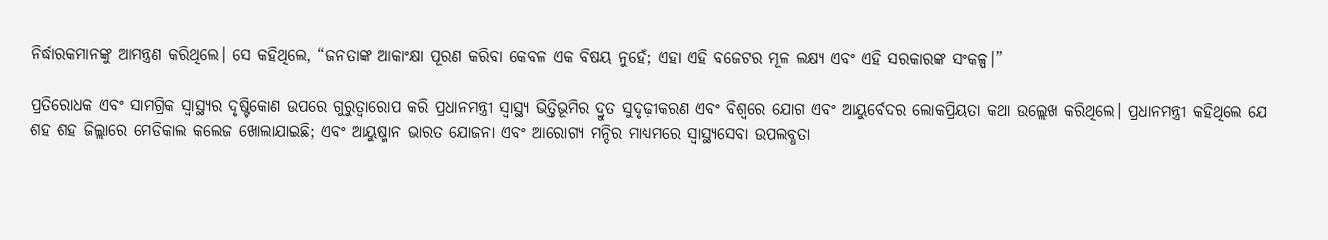ନିର୍ଦ୍ଧାରକମାନଙ୍କୁ ଆମନ୍ତ୍ରଣ କରିଥିଲେ। ସେ କହିଥିଲେ, “ଜନତାଙ୍କ ଆକାଂକ୍ଷା ପୂରଣ କରିବା କେବଳ ଏକ ବିଷୟ ନୁହେଁ; ଏହା ଏହି ବଜେଟର ମୂଳ ଲକ୍ଷ୍ୟ ଏବଂ ଏହି ସରକାରଙ୍କ ସଂକଳ୍ପ।”

ପ୍ରତିରୋଧକ ଏବଂ ସାମଗ୍ରିକ ସ୍ୱାସ୍ଥ୍ୟର ଦୃଷ୍ଟିକୋଣ ଉପରେ ଗୁରୁତ୍ୱାରୋପ କରି ପ୍ରଧାନମନ୍ତ୍ରୀ ସ୍ୱାସ୍ଥ୍ୟ ଭିତ୍ତିଭୂମିର ଦ୍ରୁତ ସୁଦୃଢ଼ୀକରଣ ଏବଂ ବିଶ୍ବରେ ଯୋଗ ଏବଂ ଆୟୁର୍ବେଦର ଲୋକପ୍ରିୟତା କଥା ଉଲ୍ଲେଖ କରିଥିଲେ। ପ୍ରଧାନମନ୍ତ୍ରୀ କହିଥିଲେ ଯେ ଶହ ଶହ ଜିଲ୍ଲାରେ ମେଡିକାଲ କଲେଜ ଖୋଲାଯାଇଛି; ଏବଂ ଆୟୁଷ୍ମାନ ଭାରତ ଯୋଜନା ଏବଂ ଆରୋଗ୍ୟ ମନ୍ଦିର ମାଧ୍ୟମରେ ସ୍ୱାସ୍ଥ୍ୟସେବା ଉପଲବ୍ଧତା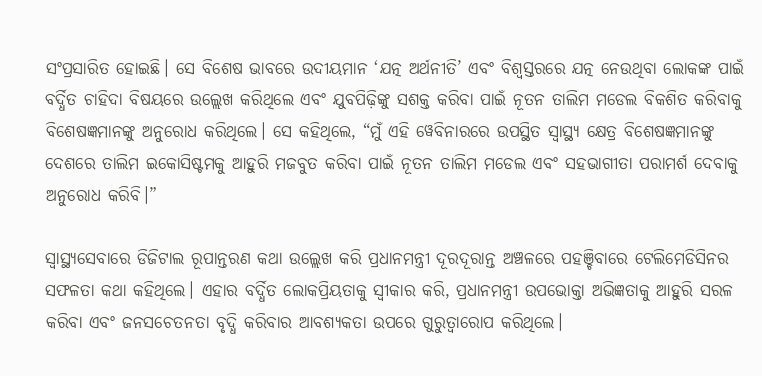ସଂପ୍ରସାରିତ ହୋଇଛି। ସେ ବିଶେଷ ଭାବରେ ଉଦୀୟମାନ ‘ଯତ୍ନ ଅର୍ଥନୀତି’ ଏବଂ ବିଶ୍ୱସ୍ତରରେ ଯତ୍ନ ନେଉଥିବା ଲୋକଙ୍କ ପାଇଁ ବର୍ଦ୍ଧିତ ଚାହିଦା ବିଷୟରେ ଉଲ୍ଲେଖ କରିଥିଲେ ଏବଂ ଯୁବପିଢ଼ିଙ୍କୁ ସଶକ୍ତ କରିବା ପାଇଁ ନୂତନ ତାଲିମ ମଡେଲ ବିକଶିତ କରିବାକୁ ବିଶେଷଜ୍ଞମାନଙ୍କୁ ଅନୁରୋଧ କରିଥିଲେ। ସେ କହିଥିଲେ, “ମୁଁ ଏହି ୱେବିନାରରେ ଉପସ୍ଥିତ ସ୍ୱାସ୍ଥ୍ୟ କ୍ଷେତ୍ର ବିଶେଷଜ୍ଞମାନଙ୍କୁ ଦେଶରେ ତାଲିମ ଇକୋସିଷ୍ଟମକୁ ଆହୁରି ମଜବୁତ କରିବା ପାଇଁ ନୂତନ ତାଲିମ ମଡେଲ ଏବଂ ସହଭାଗୀତା ପରାମର୍ଶ ଦେବାକୁ ଅନୁରୋଧ କରିବି।”

ସ୍ୱାସ୍ଥ୍ୟସେବାରେ ଡିଜିଟାଲ ରୂପାନ୍ତରଣ କଥା ଉଲ୍ଲେଖ କରି ପ୍ରଧାନମନ୍ତ୍ରୀ ଦୂରଦୂରାନ୍ତ ଅଞ୍ଚଳରେ ପହଞ୍ଚିବାରେ ଟେଲିମେଡିସିନର ସଫଳତା କଥା କହିଥିଲେ। ଏହାର ବର୍ଦ୍ଧିତ ଲୋକପ୍ରିୟତାକୁ ସ୍ୱୀକାର କରି, ପ୍ରଧାନମନ୍ତ୍ରୀ ଉପଭୋକ୍ତା ଅଭିଜ୍ଞତାକୁ ଆହୁରି ସରଳ କରିବା ଏବଂ ଜନସଚେତନତା ବୃଦ୍ଧି କରିବାର ଆବଶ୍ୟକତା ଉପରେ ଗୁରୁତ୍ୱାରୋପ କରିଥିଲେ।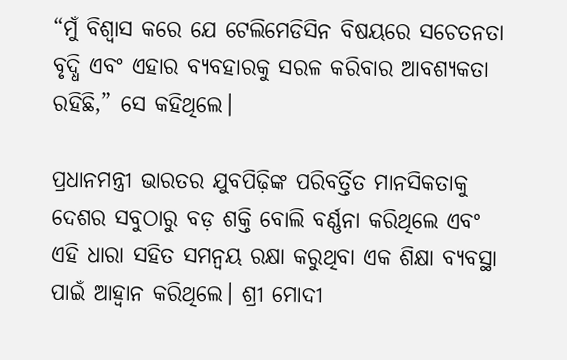“ମୁଁ ବିଶ୍ୱାସ କରେ ଯେ ଟେଲିମେଡିସିନ ବିଷୟରେ ସଚେତନତା ବୃଦ୍ଧି ଏବଂ ଏହାର ବ୍ୟବହାରକୁ ସରଳ କରିବାର ଆବଶ୍ୟକତା ରହିଛି,” ସେ କହିଥିଲେ।

ପ୍ରଧାନମନ୍ତ୍ରୀ ଭାରତର ଯୁବପିଢ଼ିଙ୍କ ପରିବର୍ତ୍ତିତ ମାନସିକତାକୁ ଦେଶର ସବୁଠାରୁ ବଡ଼ ଶକ୍ତି ବୋଲି ବର୍ଣ୍ଣନା କରିଥିଲେ ଏବଂ ଏହି ଧାରା ସହିତ ସମନ୍ୱୟ ରକ୍ଷା କରୁଥିବା ଏକ ଶିକ୍ଷା ବ୍ୟବସ୍ଥା ପାଇଁ ଆହ୍ୱାନ କରିଥିଲେ। ଶ୍ରୀ ମୋଦୀ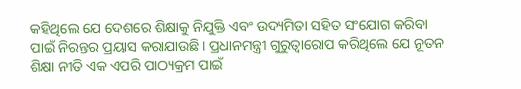କହିଥିଲେ ଯେ ଦେଶରେ ଶିକ୍ଷାକୁ ନିଯୁକ୍ତି ଏବଂ ଉଦ୍ୟମିତା ସହିତ ସଂଯୋଗ କରିବା ପାଇଁ ନିରନ୍ତର ପ୍ରୟାସ କରାଯାଉଛି। ପ୍ରଧାନମନ୍ତ୍ରୀ ଗୁରୁତ୍ୱାରୋପ କରିଥିଲେ ଯେ ନୂତନ ଶିକ୍ଷା ନୀତି ଏକ ଏପରି ପାଠ୍ୟକ୍ରମ ପାଇଁ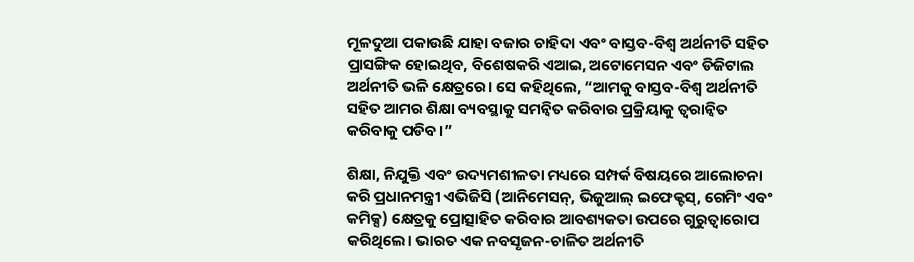ମୂଳଦୁଆ ପକାଉଛି ଯାହା ବଜାର ଚାହିଦା ଏବଂ ବାସ୍ତବ-ବିଶ୍ୱ ଅର୍ଥନୀତି ସହିତ ପ୍ରାସଙ୍ଗିକ ହୋଇଥିବ, ବିଶେଷକରି ଏଆଇ, ଅଟୋମେସନ ଏବଂ ଡିଜିଟାଲ ଅର୍ଥନୀତି ଭଳି କ୍ଷେତ୍ରରେ। ସେ କହିଥିଲେ, “ଆମକୁ ବାସ୍ତବ-ବିଶ୍ୱ ଅର୍ଥନୀତି ସହିତ ଆମର ଶିକ୍ଷା ବ୍ୟବସ୍ଥାକୁ ସମନ୍ୱିତ କରିବାର ପ୍ରକ୍ରିୟାକୁ ତ୍ୱରାନ୍ୱିତ କରିବାକୁ ପଡିବ।”

ଶିକ୍ଷା, ନିଯୁକ୍ତି ଏବଂ ଉଦ୍ୟମଶୀଳତା ମଧ୍ୟରେ ସମ୍ପର୍କ ବିଷୟରେ ଆଲୋଚନା କରି ପ୍ରଧାନମନ୍ତ୍ରୀ ଏଭିଜିସି (ଆନିମେସନ୍, ଭିଜୁଆଲ୍ ଇଫେକ୍ଟସ୍, ଗେମିଂ ଏବଂ କମିକ୍ସ) କ୍ଷେତ୍ରକୁ ପ୍ରୋତ୍ସାହିତ କରିବାର ଆବଶ୍ୟକତା ଉପରେ ଗୁରୁତ୍ୱାରୋପ କରିଥିଲେ। ଭାରତ ଏକ ନବସୃଜନ-ଚାଳିତ ଅର୍ଥନୀତି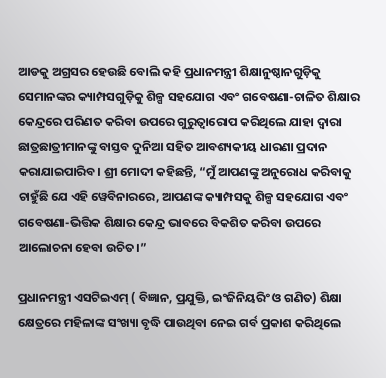ଆଡକୁ ଅଗ୍ରସର ହେଉଛି ବୋଲି କହି ପ୍ରଧାନମନ୍ତ୍ରୀ ଶିକ୍ଷାନୁଷ୍ଠାନଗୁଡ଼ିକୁ ସେମାନଙ୍କର କ୍ୟାମ୍ପସଗୁଡ଼ିକୁ ଶିଳ୍ପ ସହଯୋଗ ଏବଂ ଗବେଷଣା-ଚାଳିତ ଶିକ୍ଷାର କେନ୍ଦ୍ରରେ ପରିଣତ କରିବା ଉପରେ ଗୁରୁତ୍ୱାରୋପ କରିଥିଲେ ଯାହା ଦ୍ୱାରା ଛାତ୍ରଛାତ୍ରୀମାନଙ୍କୁ ବାସ୍ତବ ଦୁନିଆ ସହିତ ଆବଶ୍ୟକୀୟ ଧାରଣା ପ୍ରଦାନ କରାଯାଇପାରିବ। ଶ୍ରୀ ମୋଦୀ କହିଛନ୍ତି, “ମୁଁ ଆପଣଙ୍କୁ ଅନୁରୋଧ କରିବାକୁ ଚାହୁଁଛି ଯେ ଏହି ୱେବିନାରରେ, ଆପଣଙ୍କ କ୍ୟାମ୍ପସକୁ ଶିଳ୍ପ ସହଯୋଗ ଏବଂ ଗବେଷଣା-ଭିତ୍ତିକ ଶିକ୍ଷାର କେନ୍ଦ୍ର ଭାବରେ ବିକଶିତ କରିବା ଉପରେ ଆଲୋଚନା ହେବା ଉଚିତ।”

ପ୍ରଧାନମନ୍ତ୍ରୀ ଏସଟିଇଏମ୍ ( ବିଜ୍ଞାନ, ପ୍ରଯୁକ୍ତି, ଇଂଜିନିୟରିଂ ଓ ଗଣିତ) ଶିକ୍ଷା କ୍ଷେତ୍ରରେ ମହିଳାଙ୍କ ସଂଖ୍ୟା ବୃଦ୍ଧି ପାଉଥିବା ନେଇ ଗର୍ବ ପ୍ରକାଶ କରିଥିଲେ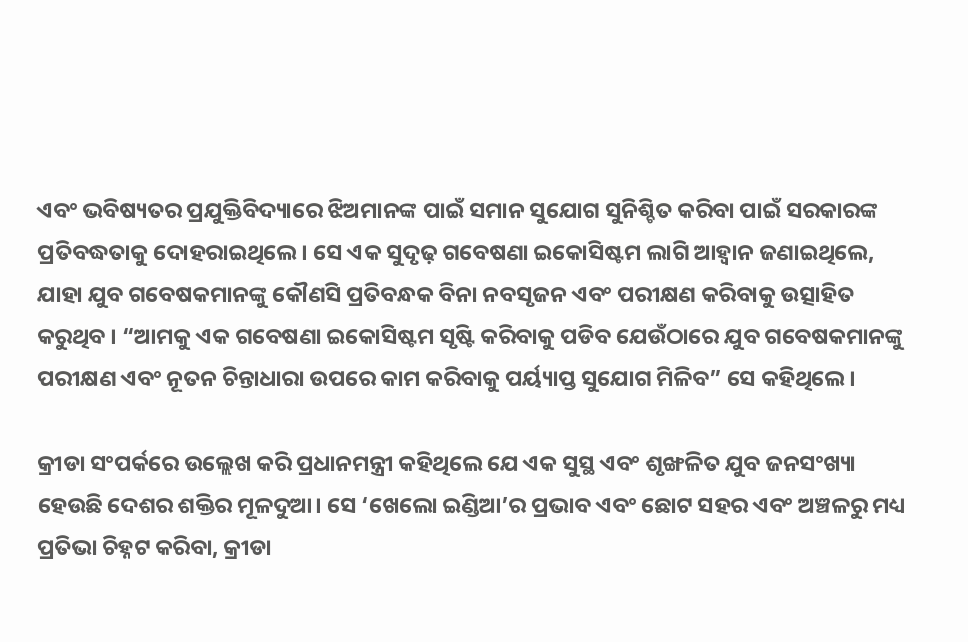ଏବଂ ଭବିଷ୍ୟତର ପ୍ରଯୁକ୍ତିବିଦ୍ୟାରେ ଝିଅମାନଙ୍କ ପାଇଁ ସମାନ ସୁଯୋଗ ସୁନିଶ୍ଚିତ କରିବା ପାଇଁ ସରକାରଙ୍କ ପ୍ରତିବଦ୍ଧତାକୁ ଦୋହରାଇଥିଲେ। ସେ ଏକ ସୁଦୃଢ଼ ଗବେଷଣା ଇକୋସିଷ୍ଟମ ଲାଗି ଆହ୍ୱାନ ଜଣାଇଥିଲେ, ଯାହା ଯୁବ ଗବେଷକମାନଙ୍କୁ କୌଣସି ପ୍ରତିବନ୍ଧକ ବିନା ନବସୃଜନ ଏବଂ ପରୀକ୍ଷଣ କରିବାକୁ ଉତ୍ସାହିତ କରୁଥିବ । “ଆମକୁ ଏକ ଗବେଷଣା ଇକୋସିଷ୍ଟମ ସୃଷ୍ଟି କରିବାକୁ ପଡିବ ଯେଉଁଠାରେ ଯୁବ ଗବେଷକମାନଙ୍କୁ ପରୀକ୍ଷଣ ଏବଂ ନୂତନ ଚିନ୍ତାଧାରା ଉପରେ କାମ କରିବାକୁ ପର୍ୟ୍ୟାପ୍ତ ସୁଯୋଗ ମିଳିବ” ସେ କହିଥିଲେ।

କ୍ରୀଡା ସଂପର୍କରେ ଉଲ୍ଲେଖ କରି ପ୍ରଧାନମନ୍ତ୍ରୀ କହିଥିଲେ ଯେ ଏକ ସୁସ୍ଥ ଏବଂ ଶୃଙ୍ଖଳିତ ଯୁବ ଜନସଂଖ୍ୟା ହେଉଛି ଦେଶର ଶକ୍ତିର ମୂଳଦୁଆ। ସେ ‘ଖେଲୋ ଇଣ୍ଡିଆ’ର ପ୍ରଭାବ ଏବଂ ଛୋଟ ସହର ଏବଂ ଅଞ୍ଚଳରୁ ମଧ୍ୟ ପ୍ରତିଭା ଚିହ୍ନଟ କରିବା, କ୍ରୀଡା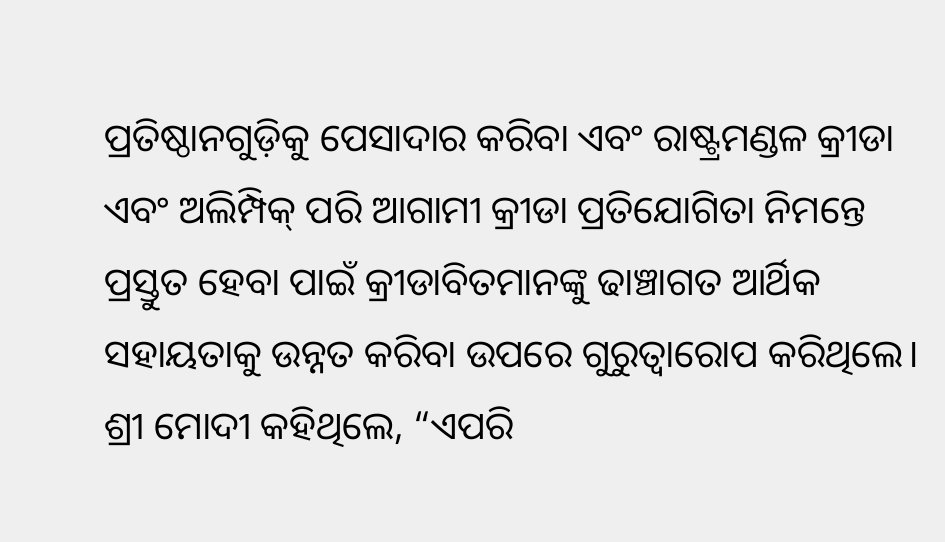ପ୍ରତିଷ୍ଠାନଗୁଡ଼ିକୁ ପେସାଦାର କରିବା ଏବଂ ରାଷ୍ଟ୍ରମଣ୍ଡଳ କ୍ରୀଡା ଏବଂ ଅଲିମ୍ପିକ୍ ପରି ଆଗାମୀ କ୍ରୀଡା ପ୍ରତିଯୋଗିତା ନିମନ୍ତେ ପ୍ରସ୍ତୁତ ହେବା ପାଇଁ କ୍ରୀଡାବିତମାନଙ୍କୁ ଢାଞ୍ଚାଗତ ଆର୍ଥିକ ସହାୟତାକୁ ଉନ୍ନତ କରିବା ଉପରେ ଗୁରୁତ୍ୱାରୋପ କରିଥିଲେ। ଶ୍ରୀ ମୋଦୀ କହିଥିଲେ, “ଏପରି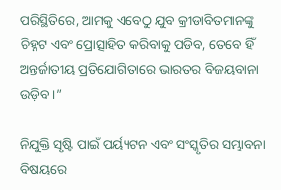ପରିସ୍ଥିତିରେ, ଆମକୁ ଏବେଠୁ ଯୁବ କ୍ରୀଡାବିତମାନଙ୍କୁ ଚିହ୍ନଟ ଏବଂ ପ୍ରୋତ୍ସାହିତ କରିବାକୁ ପଡିବ, ତେବେ ହିଁ ଅନ୍ତର୍ଜାତୀୟ ପ୍ରତିଯୋଗିତାରେ ଭାରତର ବିଜୟବାନା ଉଡ଼ିବ।”

ନିଯୁକ୍ତି ସୃଷ୍ଟି ପାଇଁ ପର୍ୟ୍ୟଟନ ଏବଂ ସଂସ୍କୃତିର ସମ୍ଭାବନା ବିଷୟରେ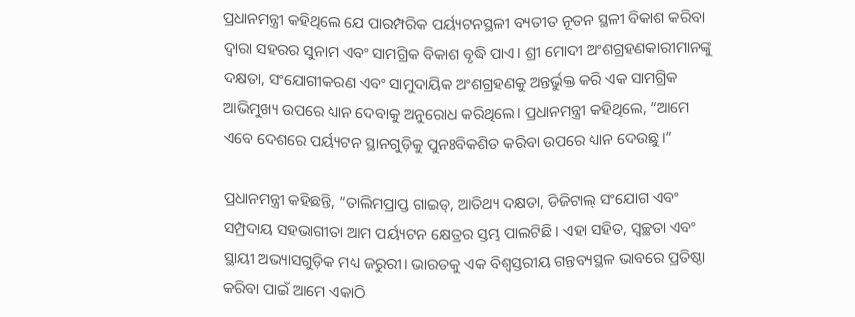ପ୍ରଧାନମନ୍ତ୍ରୀ କହିଥିଲେ ଯେ ପାରମ୍ପରିକ ପର୍ୟ୍ୟଟନସ୍ଥଳୀ ବ୍ୟତୀତ ନୂତନ ସ୍ଥଳୀ ବିକାଶ କରିବା ଦ୍ୱାରା ସହରର ସୁନାମ ଏବଂ ସାମଗ୍ରିକ ବିକାଶ ବୃଦ୍ଧି ପାଏ। ଶ୍ରୀ ମୋଦୀ ଅଂଶଗ୍ରହଣକାରୀମାନଙ୍କୁ ଦକ୍ଷତା, ସଂଯୋଗୀକରଣ ଏବଂ ସାମୁଦାୟିକ ଅଂଶଗ୍ରହଣକୁ ଅନ୍ତର୍ଭୁକ୍ତ କରି ଏକ ସାମଗ୍ରିକ ଆଭିମୁଖ୍ୟ ଉପରେ ଧ୍ୟାନ ଦେବାକୁ ଅନୁରୋଧ କରିଥିଲେ। ପ୍ରଧାନମନ୍ତ୍ରୀ କହିଥିଲେ, “ଆମେ ଏବେ ଦେଶରେ ପର୍ୟ୍ୟଟନ ସ୍ଥାନଗୁଡ଼ିକୁ ପୁନଃବିକଶିତ କରିବା ଉପରେ ଧ୍ୟାନ ଦେଉଛୁ।”

ପ୍ରଧାନମନ୍ତ୍ରୀ କହିଛନ୍ତି, “ତାଲିମପ୍ରାପ୍ତ ଗାଇଡ୍, ଆତିଥ୍ୟ ଦକ୍ଷତା, ଡିଜିଟାଲ୍ ସଂଯୋଗ ଏବଂ ସମ୍ପ୍ରଦାୟ ସହଭାଗୀତା ଆମ ପର୍ୟ୍ୟଟନ କ୍ଷେତ୍ରର ସ୍ତମ୍ଭ ପାଲଟିଛି। ଏହା ସହିତ, ସ୍ୱଚ୍ଛତା ଏବଂ ସ୍ଥାୟୀ ଅଭ୍ୟାସଗୁଡ଼ିକ ମଧ୍ୟ ଜରୁରୀ। ଭାରତକୁ ଏକ ବିଶ୍ୱସ୍ତରୀୟ ଗନ୍ତବ୍ୟସ୍ଥଳ ଭାବରେ ପ୍ରତିଷ୍ଠା କରିବା ପାଇଁ ଆମେ ଏକାଠି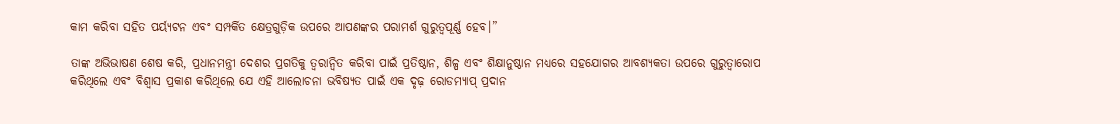କାମ କରିବା ସହିତ ପର୍ୟ୍ୟଟନ ଏବଂ ସମ୍ପର୍କିତ କ୍ଷେତ୍ରଗୁଡ଼ିକ ଉପରେ ଆପଣଙ୍କର ପରାମର୍ଶ ଗୁରୁତ୍ୱପୂର୍ଣ୍ଣ ହେବ।”

ତାଙ୍କ ଅଭିଭାଷଣ ଶେଷ କରି, ପ୍ରଧାନମନ୍ତ୍ରୀ ଦେଶର ପ୍ରଗତିକୁ ତ୍ୱରାନ୍ୱିତ କରିବା ପାଇଁ ପ୍ରତିଷ୍ଠାନ, ଶିଳ୍ପ ଏବଂ ଶିକ୍ଷାନୁଷ୍ଠାନ ମଧ୍ୟରେ ସହଯୋଗର ଆବଶ୍ୟକତା ଉପରେ ଗୁରୁତ୍ୱାରୋପ କରିଥିଲେ ଏବଂ ବିଶ୍ୱାସ ପ୍ରକାଶ କରିଥିଲେ ଯେ ଏହି ଆଲୋଚନା ଭବିଷ୍ୟତ ପାଇଁ ଏକ ଦୃଢ଼ ରୋଡମ୍ୟାପ୍ ପ୍ରଦାନ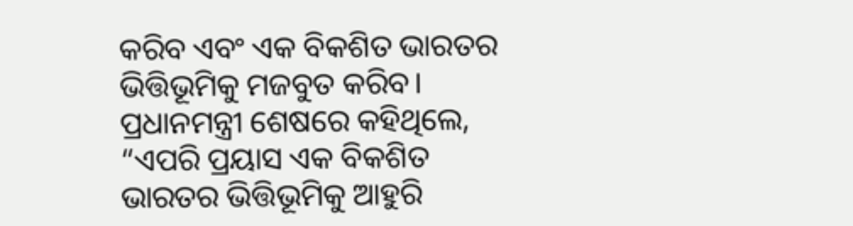କରିବ ଏବଂ ଏକ ବିକଶିତ ଭାରତର ଭିତ୍ତିଭୂମିକୁ ମଜବୁତ କରିବ। ପ୍ରଧାନମନ୍ତ୍ରୀ ଶେଷରେ କହିଥିଲେ, “ଏପରି ପ୍ରୟାସ ଏକ ବିକଶିତ ଭାରତର ଭିତ୍ତିଭୂମିକୁ ଆହୁରି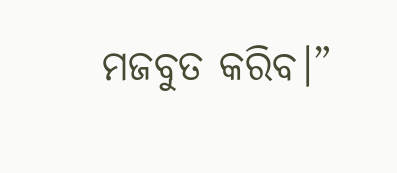ମଜବୁତ କରିବ।”